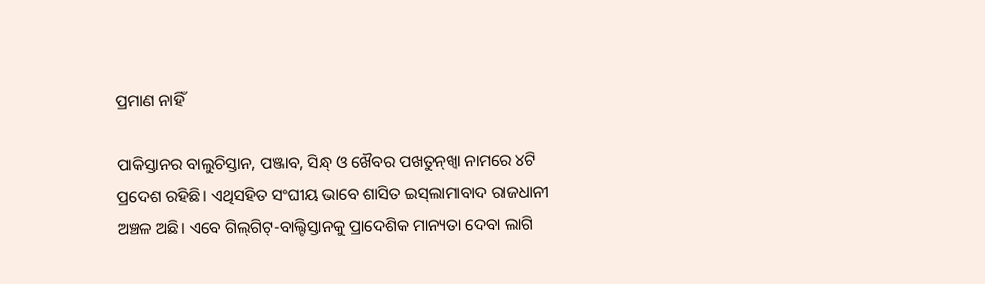ପ୍ରମାଣ ନାହିଁ

ପାକିସ୍ତାନର ବାଲୁଚିସ୍ତାନ, ପଞ୍ଜାବ, ସିନ୍ଧ୍‌ ଓ ଖୈବର ପଖତୁନ୍‌ଖ୍ବା ନାମରେ ୪ଟି ପ୍ରଦେଶ ରହିଛି। ଏଥିସହିତ ସଂଘୀୟ ଭାବେ ଶାସିତ ଇସ୍‌ଲାମାବାଦ ରାଜଧାନୀ ଅଞ୍ଚଳ ଅଛି। ଏବେ ଗିଲ୍‌ଗିଟ୍‌-ବାଲ୍ଟିସ୍ତାନକୁ ପ୍ରାଦେଶିକ ମାନ୍ୟତା ଦେବା ଲାଗି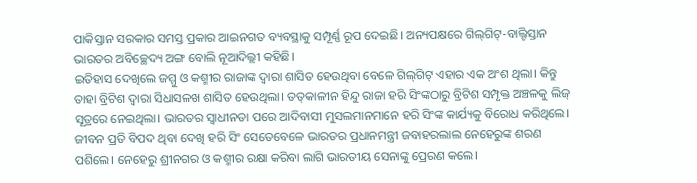ପାକିସ୍ତାନ ସରକାର ସମସ୍ତ ପ୍ରକାର ଆଇନଗତ ବ୍ୟବସ୍ଥାକୁ ସମ୍ପୂର୍ଣ୍ଣ ରୂପ ଦେଇଛି। ଅନ୍ୟପକ୍ଷରେ ଗିଲ୍‌ଗିଟ୍‌-ବାଲ୍ଟିସ୍ତାନ ଭାରତର ଅବିଚ୍ଛେଦ୍ୟ ଅଙ୍ଗ ବୋଲି ନୂଆଦିଲ୍ଲୀ କହିଛି।
ଇତିହାସ ଦେଖିଲେ ଜମ୍ମୁ ଓ କଶ୍ମୀର ରାଜାଙ୍କ ଦ୍ୱାରା ଶାସିତ ହେଉଥିବା ବେଳେ ଗିଲ୍‌ଗିଟ୍‌ ଏହାର ଏକ ଅଂଶ ଥିଲା। କିନ୍ତୁ ତାହା ବ୍ରିଟିଶ ଦ୍ୱାରା ସିଧାସଳଖ ଶାସିତ ହେଉଥିଲା। ତତ୍‌କାଳୀନ ହିନ୍ଦୁ ରାଜା ହରି ସିଂଙ୍କଠାରୁ ବ୍ରିଟିଶ ସମ୍ପୃକ୍ତ ଅଞ୍ଚଳକୁ ଲିଜ୍‌ ସୂତ୍ରରେ ନେଇଥିଲା। ଭାରତର ସ୍ବାଧୀନତା ପରେ ଆଦିବାସୀ ମୁସଲମାନମାନେ ହରି ସିଂଙ୍କ କାର୍ଯ୍ୟକୁ ବିରୋଧ କରିଥିଲେ। ଜୀବନ ପ୍ରତି ବିପଦ ଥିବା ଦେଖି ହରି ସିଂ ସେତେବେଳେ ଭାରତର ପ୍ରଧାନମନ୍ତ୍ରୀ ଜବାହରଲାଲ ନେହେରୁଙ୍କ ଶରଣ ପଶିଲେ। ନେହେରୁ ଶ୍ରୀନଗର ଓ କଶ୍ମୀର ରକ୍ଷା କରିବା ଲାଗି ଭାରତୀୟ ସେନାଙ୍କୁ ପ୍ରେରଣ କଲେ।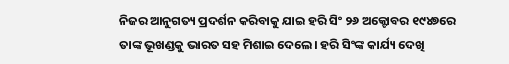ନିଜର ଆନୁଗତ୍ୟ ପ୍ରଦର୍ଶନ କରିବାକୁ ଯାଇ ହରି ସିଂ ୨୬ ଅକ୍ଟୋବର ୧୯୪୭ରେ ତାଙ୍କ ଭୂଖଣ୍ଡକୁ ଭାରତ ସହ ମିଶାଇ ଦେଲେ। ହରି ସିଂଙ୍କ କାର୍ଯ୍ୟ ଦେଖି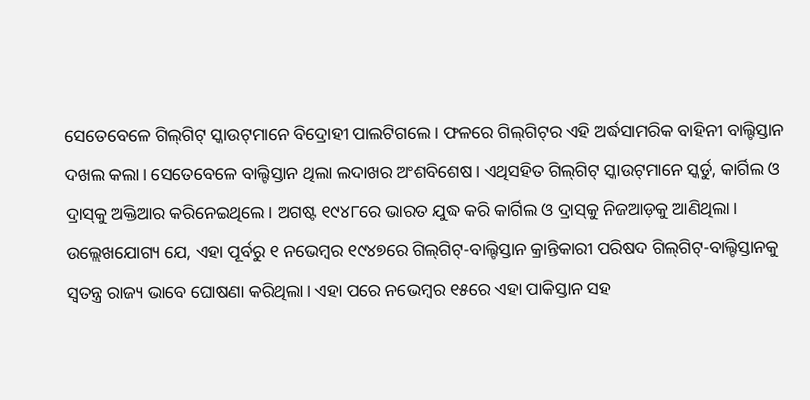ସେତେବେଳେ ଗିଲ୍‌ଗିଟ୍‌ ସ୍କାଉଟ୍‌ମାନେ ବିଦ୍ରୋହୀ ପାଲଟିଗଲେ। ଫଳରେ ଗିଲ୍‌ଗିଟ୍‌ର ଏହି ଅର୍ଦ୍ଧସାମରିକ ବାହିନୀ ବାଲ୍ଟିସ୍ତାନ ଦଖଲ କଲା। ସେତେବେଳେ ବାଲ୍ଟିସ୍ତାନ ଥିଲା ଲଦାଖର ଅଂଶବିଶେଷ। ଏଥିସହିତ ଗିଲ୍‌ଗିଟ୍‌ ସ୍କାଉଟ୍‌ମାନେ ସ୍କର୍ଡୁ, କାର୍ଗିଲ ଓ ଦ୍ରାସ୍‌କୁ ଅକ୍ତିଆର କରିନେଇଥିଲେ। ଅଗଷ୍ଟ ୧୯୪୮ରେ ଭାରତ ଯୁଦ୍ଧ କରି କାର୍ଗିଲ ଓ ଦ୍ରାସ୍‌କୁ ନିଜଆଡ଼କୁ ଆଣିଥିଲା। ଉଲ୍ଲେଖଯୋଗ୍ୟ ଯେ, ଏହା ପୂର୍ବରୁ ୧ ନଭେମ୍ବର ୧୯୪୭ରେ ଗିଲ୍‌ଗିଟ୍‌-ବାଲ୍ଟିସ୍ତାନ କ୍ରାନ୍ତିକାରୀ ପରିଷଦ ଗିଲ୍‌ଗିଟ୍‌-ବାଲ୍ଟିସ୍ତାନକୁ ସ୍ବତନ୍ତ୍ର ରାଜ୍ୟ ଭାବେ ଘୋଷଣା କରିଥିଲା। ଏହା ପରେ ନଭେମ୍ବର ୧୫ରେ ଏହା ପାକିସ୍ତାନ ସହ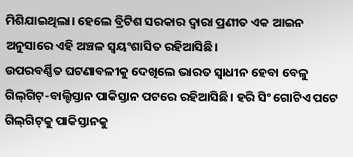ମିଶିଯାଇଥିଲା। ହେଲେ ବ୍ରିଟିଶ ସରକାର ଦ୍ୱାରା ପ୍ରଣୀତ ଏକ ଆଇନ ଅନୁସାରେ ଏହି ଅଞ୍ଚଳ ସ୍ବୟଂଶାସିତ ରହିଆସିଛି।
ଉପରବର୍ଣ୍ଣିତ ଘଟଣାବଳୀକୁ ଦେଖିଲେ ଭାରତ ସ୍ବାଧୀନ ହେବା ବେଳୁ ଗିଲ୍‌ଗିଟ୍‌-ବାଲ୍ଟିସ୍ତାନ ପାକିସ୍ତାନ ପଟରେ ରହିଆସିଛି। ହରି ସିଂ ଗୋଟିଏ ପଟେ ଗିଲ୍‌ଗିଟ୍‌କୁ ପାକିସ୍ତାନକୁ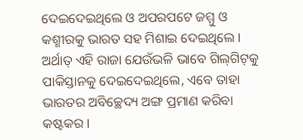ଦେଇଦେଇଥିଲେ ଓ ଅପରପଟେ ଜମ୍ମୁ ଓ କଶ୍ମୀରକୁ ଭାରତ ସହ ମିଶାଇ ଦେଇଥିଲେ। ଅର୍ଥାତ୍‌ ଏହି ରାଜା ଯେଉଁଭଳି ଭାବେ ଗିଲ୍‌ଗିଟ୍‌କୁ ପାକିସ୍ତାନକୁ ଦେଇଦେଇଥିଲେ, ଏବେ ତାହା ଭାରତର ଅବିଚ୍ଛେଦ୍ୟ ଅଙ୍ଗ ପ୍ରମାଣ କରିବା କଷ୍ଟକର।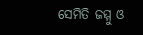ସେମିତି ଜମ୍ମୁ ଓ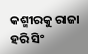କଶ୍ମୀରକୁ ରାଜା ହରି ସିଂ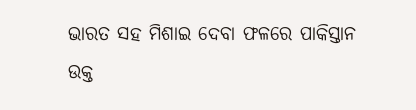ଭାରତ ସହ ମିଶାଇ ଦେବା ଫଳରେ ପାକିସ୍ତାନ ଉକ୍ତ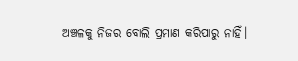ଅଞ୍ଚଳକୁ ନିଜର ବୋଲି ପ୍ରମାଣ କରିପାରୁ ନାହିଁ।